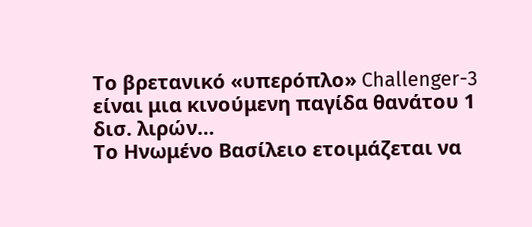Το βρετανικό «υπερόπλο» Challenger-3 είναι μια κινούμενη παγίδα θανάτου 1 δισ. λιρών…
Το Ηνωμένο Βασίλειο ετοιμάζεται να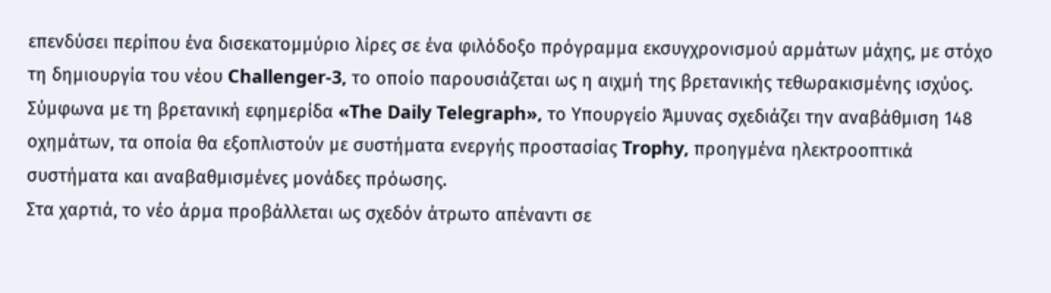επενδύσει περίπου ένα δισεκατομμύριο λίρες σε ένα φιλόδοξο πρόγραμμα εκσυγχρονισμού αρμάτων μάχης, με στόχο τη δημιουργία του νέου Challenger-3, το οποίο παρουσιάζεται ως η αιχμή της βρετανικής τεθωρακισμένης ισχύος.
Σύμφωνα με τη βρετανική εφημερίδα «The Daily Telegraph», το Υπουργείο Άμυνας σχεδιάζει την αναβάθμιση 148 οχημάτων, τα οποία θα εξοπλιστούν με συστήματα ενεργής προστασίας Trophy, προηγμένα ηλεκτροοπτικά συστήματα και αναβαθμισμένες μονάδες πρόωσης.
Στα χαρτιά, το νέο άρμα προβάλλεται ως σχεδόν άτρωτο απέναντι σε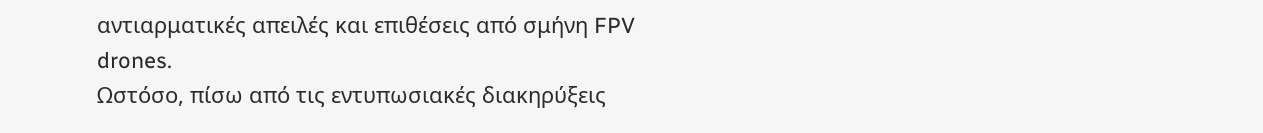αντιαρματικές απειλές και επιθέσεις από σμήνη FPV drones.
Ωστόσο, πίσω από τις εντυπωσιακές διακηρύξεις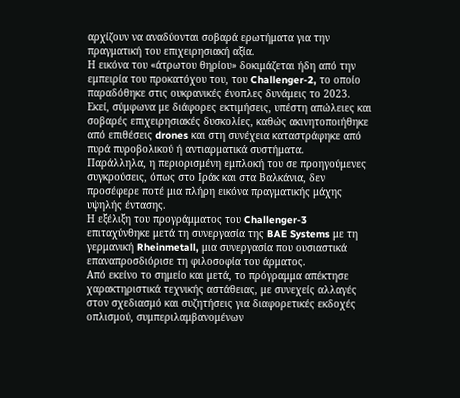αρχίζουν να αναδύονται σοβαρά ερωτήματα για την πραγματική του επιχειρησιακή αξία.
Η εικόνα του «άτρωτου θηρίου» δοκιμάζεται ήδη από την εμπειρία του προκατόχου του, του Challenger-2, το οποίο παραδόθηκε στις ουκρανικές ένοπλες δυνάμεις το 2023.
Εκεί, σύμφωνα με διάφορες εκτιμήσεις, υπέστη απώλειες και σοβαρές επιχειρησιακές δυσκολίες, καθώς ακινητοποιήθηκε από επιθέσεις drones και στη συνέχεια καταστράφηκε από πυρά πυροβολικού ή αντιαρματικά συστήματα.
Παράλληλα, η περιορισμένη εμπλοκή του σε προηγούμενες συγκρούσεις, όπως στο Ιράκ και στα Βαλκάνια, δεν προσέφερε ποτέ μια πλήρη εικόνα πραγματικής μάχης υψηλής έντασης.
Η εξέλιξη του προγράμματος του Challenger-3 επιταχύνθηκε μετά τη συνεργασία της BAE Systems με τη γερμανική Rheinmetall, μια συνεργασία που ουσιαστικά επαναπροσδιόρισε τη φιλοσοφία του άρματος.
Από εκείνο το σημείο και μετά, το πρόγραμμα απέκτησε χαρακτηριστικά τεχνικής αστάθειας, με συνεχείς αλλαγές στον σχεδιασμό και συζητήσεις για διαφορετικές εκδοχές οπλισμού, συμπεριλαμβανομένων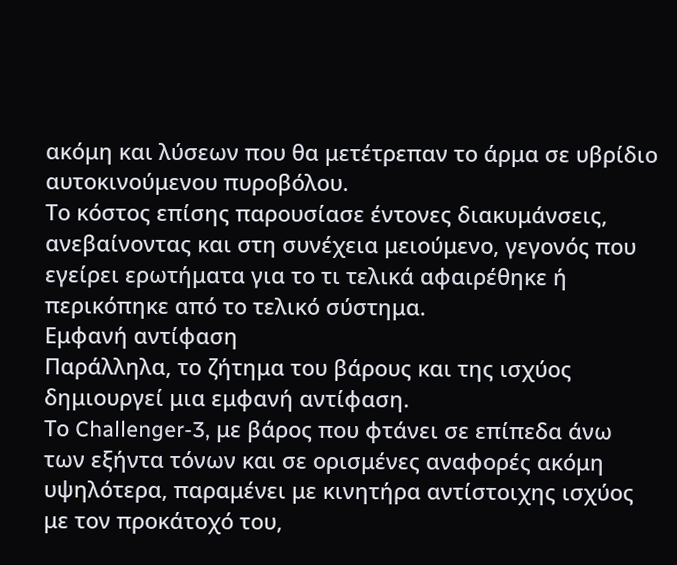ακόμη και λύσεων που θα μετέτρεπαν το άρμα σε υβρίδιο αυτοκινούμενου πυροβόλου.
Το κόστος επίσης παρουσίασε έντονες διακυμάνσεις, ανεβαίνοντας και στη συνέχεια μειούμενο, γεγονός που εγείρει ερωτήματα για το τι τελικά αφαιρέθηκε ή περικόπηκε από το τελικό σύστημα.
Εμφανή αντίφαση
Παράλληλα, το ζήτημα του βάρους και της ισχύος δημιουργεί μια εμφανή αντίφαση.
Το Challenger-3, με βάρος που φτάνει σε επίπεδα άνω των εξήντα τόνων και σε ορισμένες αναφορές ακόμη υψηλότερα, παραμένει με κινητήρα αντίστοιχης ισχύος με τον προκάτοχό του,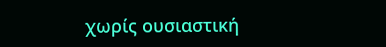χωρίς ουσιαστική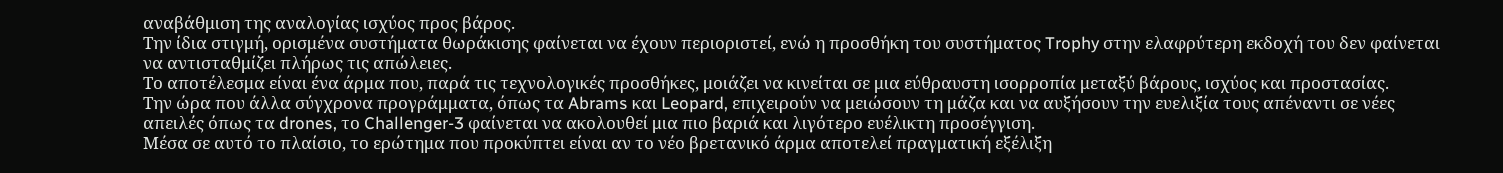αναβάθμιση της αναλογίας ισχύος προς βάρος.
Την ίδια στιγμή, ορισμένα συστήματα θωράκισης φαίνεται να έχουν περιοριστεί, ενώ η προσθήκη του συστήματος Trophy στην ελαφρύτερη εκδοχή του δεν φαίνεται να αντισταθμίζει πλήρως τις απώλειες.
Το αποτέλεσμα είναι ένα άρμα που, παρά τις τεχνολογικές προσθήκες, μοιάζει να κινείται σε μια εύθραυστη ισορροπία μεταξύ βάρους, ισχύος και προστασίας.
Την ώρα που άλλα σύγχρονα προγράμματα, όπως τα Abrams και Leopard, επιχειρούν να μειώσουν τη μάζα και να αυξήσουν την ευελιξία τους απέναντι σε νέες απειλές όπως τα drones, το Challenger-3 φαίνεται να ακολουθεί μια πιο βαριά και λιγότερο ευέλικτη προσέγγιση.
Μέσα σε αυτό το πλαίσιο, το ερώτημα που προκύπτει είναι αν το νέο βρετανικό άρμα αποτελεί πραγματική εξέλιξη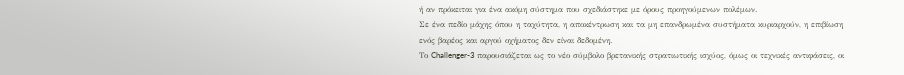ή αν πρόκειται για ένα ακόμη σύστημα που σχεδιάστηκε με όρους προηγούμενων πολέμων.
Σε ένα πεδίο μάχης όπου η ταχύτητα, η αποκέντρωση και τα μη επανδρωμένα συστήματα κυριαρχούν, η επιβίωση ενός βαρέος και αργού οχήματος δεν είναι δεδομένη.
Το Challenger-3 παρουσιάζεται ως το νέο σύμβολο βρετανικής στρατιωτικής ισχύος, όμως οι τεχνικές αντιφάσεις, οι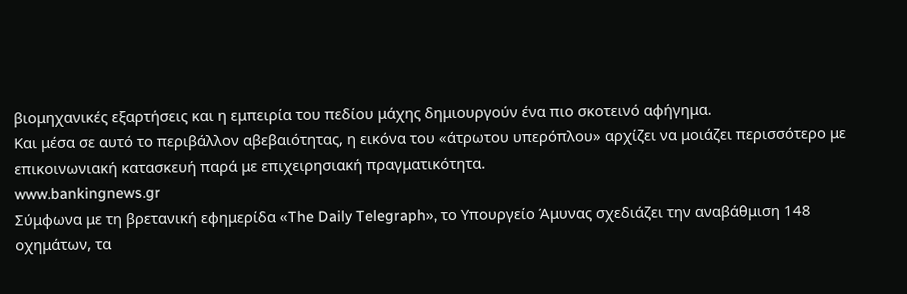βιομηχανικές εξαρτήσεις και η εμπειρία του πεδίου μάχης δημιουργούν ένα πιο σκοτεινό αφήγημα.
Και μέσα σε αυτό το περιβάλλον αβεβαιότητας, η εικόνα του «άτρωτου υπερόπλου» αρχίζει να μοιάζει περισσότερο με επικοινωνιακή κατασκευή παρά με επιχειρησιακή πραγματικότητα.
www.bankingnews.gr
Σύμφωνα με τη βρετανική εφημερίδα «The Daily Telegraph», το Υπουργείο Άμυνας σχεδιάζει την αναβάθμιση 148 οχημάτων, τα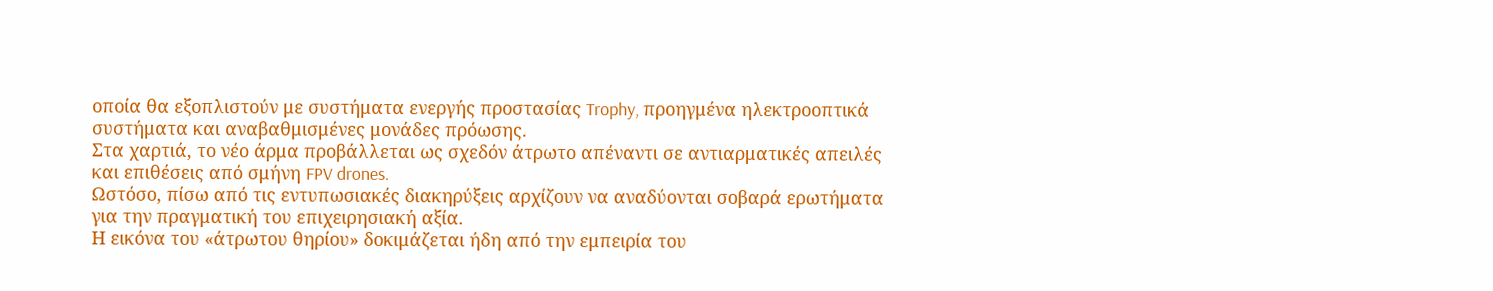οποία θα εξοπλιστούν με συστήματα ενεργής προστασίας Trophy, προηγμένα ηλεκτροοπτικά συστήματα και αναβαθμισμένες μονάδες πρόωσης.
Στα χαρτιά, το νέο άρμα προβάλλεται ως σχεδόν άτρωτο απέναντι σε αντιαρματικές απειλές και επιθέσεις από σμήνη FPV drones.
Ωστόσο, πίσω από τις εντυπωσιακές διακηρύξεις αρχίζουν να αναδύονται σοβαρά ερωτήματα για την πραγματική του επιχειρησιακή αξία.
Η εικόνα του «άτρωτου θηρίου» δοκιμάζεται ήδη από την εμπειρία του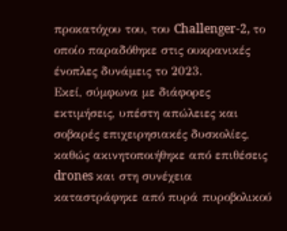προκατόχου του, του Challenger-2, το οποίο παραδόθηκε στις ουκρανικές ένοπλες δυνάμεις το 2023.
Εκεί, σύμφωνα με διάφορες εκτιμήσεις, υπέστη απώλειες και σοβαρές επιχειρησιακές δυσκολίες, καθώς ακινητοποιήθηκε από επιθέσεις drones και στη συνέχεια καταστράφηκε από πυρά πυροβολικού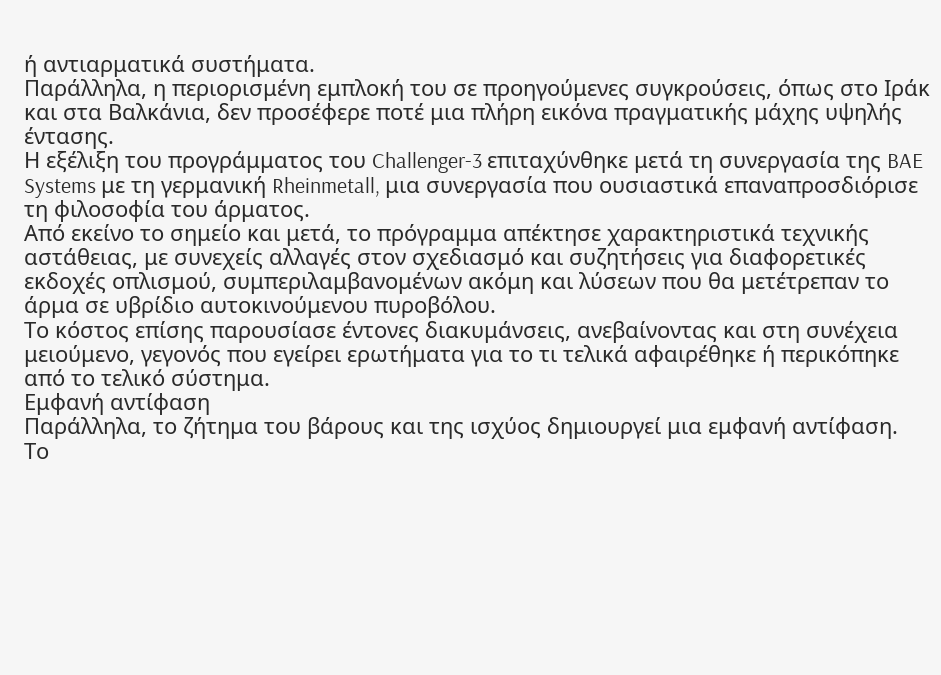ή αντιαρματικά συστήματα.
Παράλληλα, η περιορισμένη εμπλοκή του σε προηγούμενες συγκρούσεις, όπως στο Ιράκ και στα Βαλκάνια, δεν προσέφερε ποτέ μια πλήρη εικόνα πραγματικής μάχης υψηλής έντασης.
Η εξέλιξη του προγράμματος του Challenger-3 επιταχύνθηκε μετά τη συνεργασία της BAE Systems με τη γερμανική Rheinmetall, μια συνεργασία που ουσιαστικά επαναπροσδιόρισε τη φιλοσοφία του άρματος.
Από εκείνο το σημείο και μετά, το πρόγραμμα απέκτησε χαρακτηριστικά τεχνικής αστάθειας, με συνεχείς αλλαγές στον σχεδιασμό και συζητήσεις για διαφορετικές εκδοχές οπλισμού, συμπεριλαμβανομένων ακόμη και λύσεων που θα μετέτρεπαν το άρμα σε υβρίδιο αυτοκινούμενου πυροβόλου.
Το κόστος επίσης παρουσίασε έντονες διακυμάνσεις, ανεβαίνοντας και στη συνέχεια μειούμενο, γεγονός που εγείρει ερωτήματα για το τι τελικά αφαιρέθηκε ή περικόπηκε από το τελικό σύστημα.
Εμφανή αντίφαση
Παράλληλα, το ζήτημα του βάρους και της ισχύος δημιουργεί μια εμφανή αντίφαση.
Το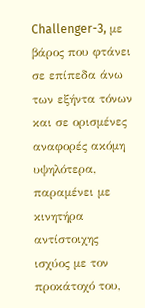Challenger-3, με βάρος που φτάνει σε επίπεδα άνω των εξήντα τόνων και σε ορισμένες αναφορές ακόμη υψηλότερα, παραμένει με κινητήρα αντίστοιχης ισχύος με τον προκάτοχό του,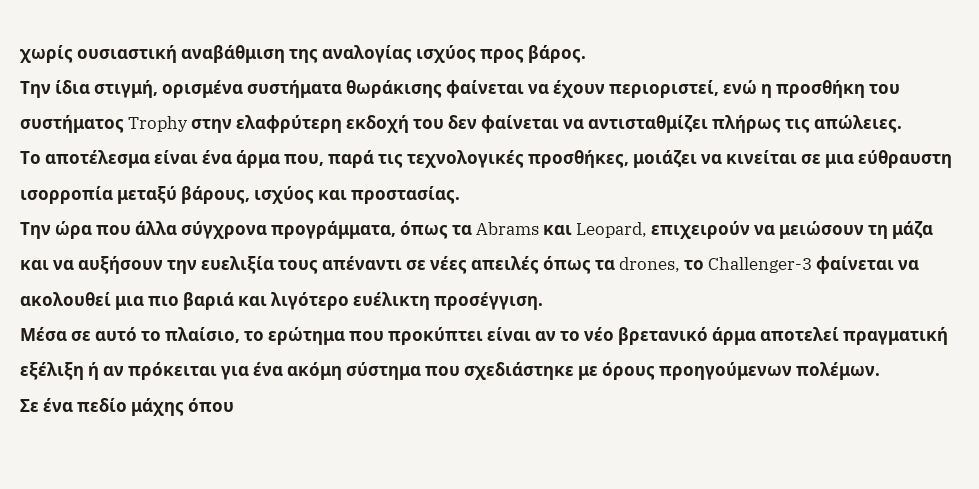χωρίς ουσιαστική αναβάθμιση της αναλογίας ισχύος προς βάρος.
Την ίδια στιγμή, ορισμένα συστήματα θωράκισης φαίνεται να έχουν περιοριστεί, ενώ η προσθήκη του συστήματος Trophy στην ελαφρύτερη εκδοχή του δεν φαίνεται να αντισταθμίζει πλήρως τις απώλειες.
Το αποτέλεσμα είναι ένα άρμα που, παρά τις τεχνολογικές προσθήκες, μοιάζει να κινείται σε μια εύθραυστη ισορροπία μεταξύ βάρους, ισχύος και προστασίας.
Την ώρα που άλλα σύγχρονα προγράμματα, όπως τα Abrams και Leopard, επιχειρούν να μειώσουν τη μάζα και να αυξήσουν την ευελιξία τους απέναντι σε νέες απειλές όπως τα drones, το Challenger-3 φαίνεται να ακολουθεί μια πιο βαριά και λιγότερο ευέλικτη προσέγγιση.
Μέσα σε αυτό το πλαίσιο, το ερώτημα που προκύπτει είναι αν το νέο βρετανικό άρμα αποτελεί πραγματική εξέλιξη ή αν πρόκειται για ένα ακόμη σύστημα που σχεδιάστηκε με όρους προηγούμενων πολέμων.
Σε ένα πεδίο μάχης όπου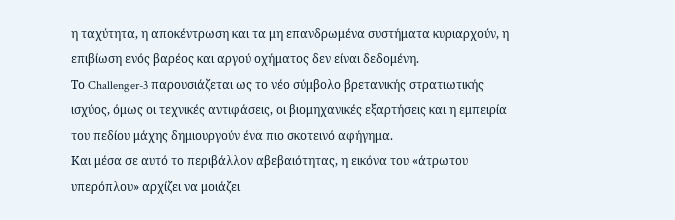η ταχύτητα, η αποκέντρωση και τα μη επανδρωμένα συστήματα κυριαρχούν, η επιβίωση ενός βαρέος και αργού οχήματος δεν είναι δεδομένη.
Το Challenger-3 παρουσιάζεται ως το νέο σύμβολο βρετανικής στρατιωτικής ισχύος, όμως οι τεχνικές αντιφάσεις, οι βιομηχανικές εξαρτήσεις και η εμπειρία του πεδίου μάχης δημιουργούν ένα πιο σκοτεινό αφήγημα.
Και μέσα σε αυτό το περιβάλλον αβεβαιότητας, η εικόνα του «άτρωτου υπερόπλου» αρχίζει να μοιάζει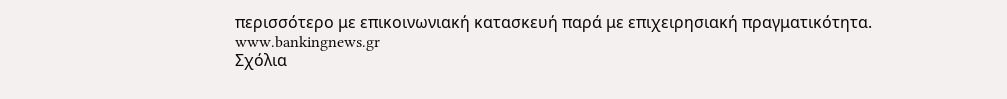περισσότερο με επικοινωνιακή κατασκευή παρά με επιχειρησιακή πραγματικότητα.
www.bankingnews.gr
Σχόλια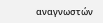αναγνωστών